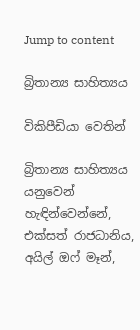Jump to content

බ්‍රිතාන්‍ය සාහිත්‍යය

විකිපීඩියා වෙතින්

බ්‍රිතාන්‍ය සාහිත්‍යය යනුවෙන් හැඳින්වෙන්නේ, එක්සත් රාජධානිය, අයිල් ඔෆ් මෑන්,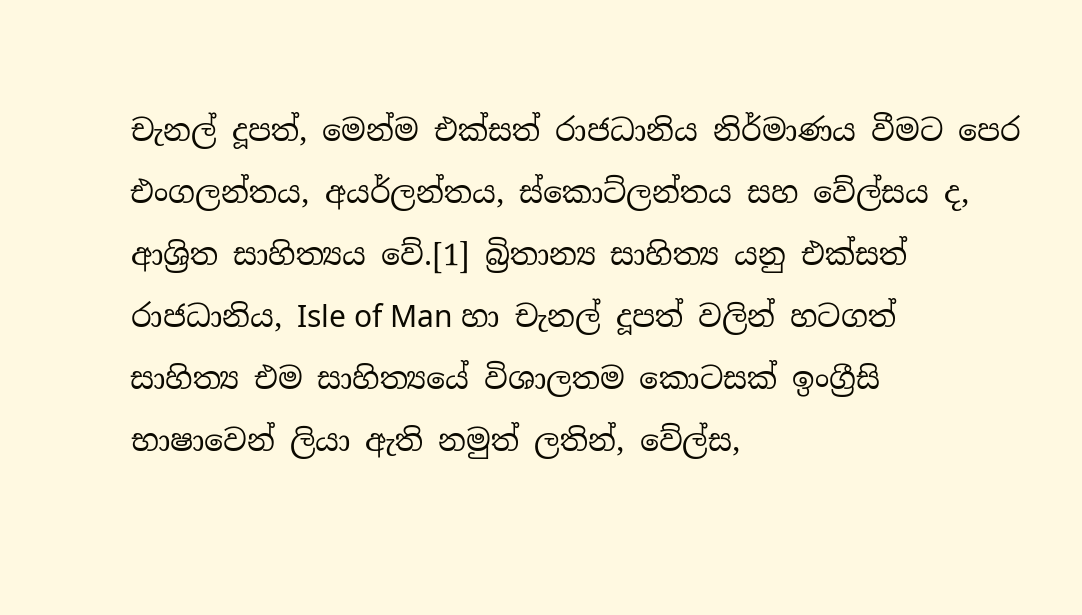චැනල් දූපත්, මෙන්ම එක්සත් රාජධානිය නිර්මාණය වීමට පෙර එංගලන්තය, අයර්ලන්තය, ස්කොට්ලන්තය සහ වේල්සය ද, ආශ්‍රිත සාහිත්‍යය වේ.[1] බ්‍රිතාන්‍ය සාහිත්‍ය යනු එක්සත් රාජධා‍නිය, Isle of Man හා චැනල් දූපත් වලින් හටගත් සාහිත්‍ය එම සාහිත්‍යයේ විශාලතම කොටසක් ඉංග්‍රීසි භාෂාවෙන් ලියා ඇති නමුත් ලතින්, වේල්ස,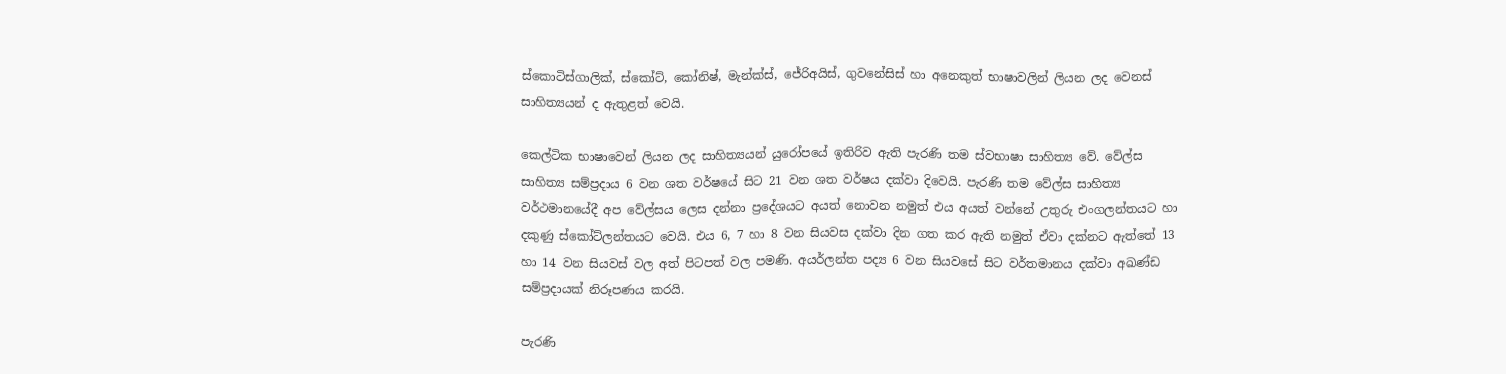ස්කොටිස්ගාලික්, ස්කෝට්, කෝනිෂ්, මැන්ක්ස්, ජේරිඅයිස්, ගුවනේසිස් හා අනෙකුත් භාෂාවලින් ලියන ලද වෙනස් සාහිත්‍යයන් ද ඇතුළත් වෙයි.

කෙල්ටික භාෂාවෙන් ලියන ලද සාහිත්‍යයන් යුරෝපයේ ඉතිරිව ඇති පැරණි තම ස්වභාෂා සාහිත්‍ය වේ. වේල්ස සාහිත්‍ය සම්ප්‍රදාය 6 වන ශත වර්ෂයේ සිට 21 වන ශත වර්ෂය දක්වා දිවෙයි. පැරණි තම වේල්ස සාහිත්‍ය වර්ථමානයේදී අප වේල්සය ලෙස දන්නා‍ ප්‍රදේශයට අයත් නොවන නමුත් එය අයත් වන්නේ උතුරු එංගලන්තයට හා දකුණු ස්කෝට්ලන්තයට වෙයි. එය 6, 7 හා 8 වන සියවස දක්වා දින ගත කර ඇති නමුත් ඒවා දක්නට ඇත්තේ 13 හා 14 වන සියවස් වල අත් පිටපත් වල පමණි. අයර්ලන්ත පද්‍ය 6 වන සියවසේ සිට වර්තමානය දක්වා අඛණ්ඩ සම්ප්‍රදායක් නිරූපණය කරයි.

පැරණි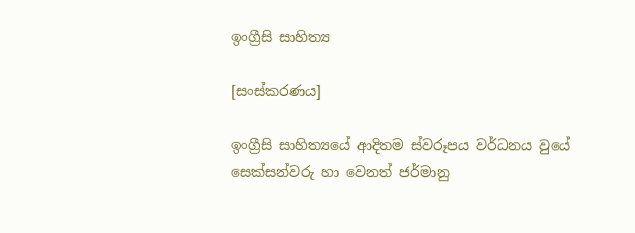ඉංග්‍රීසි සාහිත්‍ය

[සංස්කරණය]

ඉංග්‍රීසි සාහිත්‍යයේ ආදිතම ස්වරූපය වර්ධනය වුයේ සෙක්සන්වරු හා වෙනත් ජර්මානු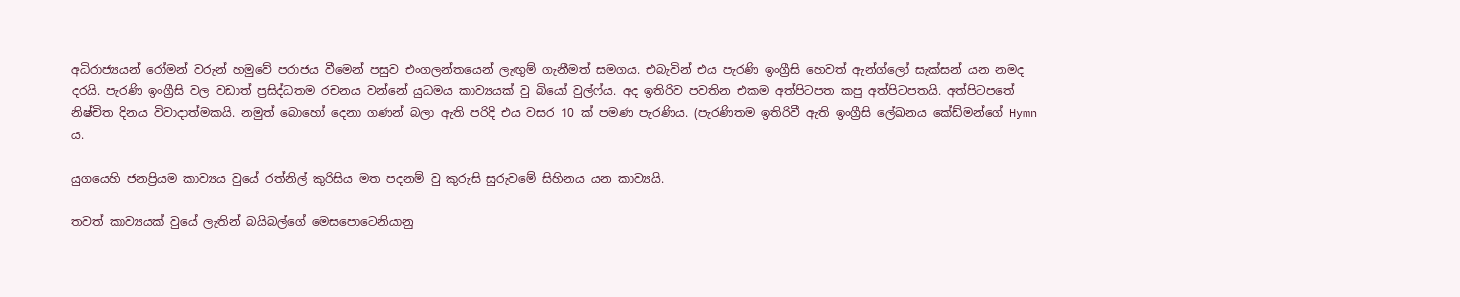අධිරාජ්‍යයන් රෝමන් වරුන් හමුවේ පරාජය වීමෙන් පසුව එංගලන්තයෙන් ලැඟුම් ගැනීමත් සමගය. එබැවින් එය පැරණි ඉංග්‍රීසි හෙවත් ඇන්ග්ලෝ සැක්සන් යන නමද දරයි. පැරණි ඉංග්‍රීසි වල වඩාත් ප්‍රසිද්ධතම රචනය වන්නේ යුධමය කාව්‍යයක් වු බියෝ වුල්ෆ්ය. අද ඉතිරිව පවතින එකම අත්පිටපත කපු අත්පිටපතයි. අත්පිටපතේ නිෂ්චිත දිනය විවාදාත්මකයි. නමුත් බොහෝ දෙනා ගණන් බලා ඇති පරිදි එය වසර 10 ක් පමණ පැරණිය. (පැරණිතම ඉතිරිවී ඇති ඉංග්‍රීසි ලේඛනය කේඩ්මන්ගේ Hymn ය.

යුගයෙහි ජනප්‍රියම කාව්‍යය වුයේ රත්නිල් කුරිසිය මත පදනම් වු කුරුසි සුරුවමේ සිහිනය යන කාව්‍යයි.

තවත් කාව්‍යයක් වුයේ ලැතින් බයිබල්ගේ මෙසපොටෙනියානු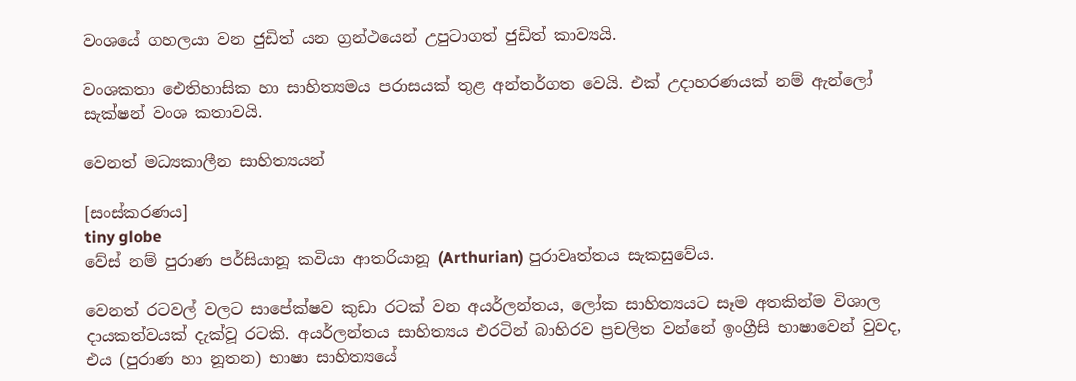වංශයේ ගහලයා වන ජුඩිත් යන ග්‍රන්ථයෙන් උපුටාගත් ජුඩිත් කාව්‍යයි.

වංශකතා ඓතිහාසික හා සාහිත්‍යමය පරාසයක් තුළ අන්තර්ගත වෙයි. එක් උදාහරණයක් නම් ඇන්ලෝ සැක්ෂන් වංශ කතාවයි.

වෙනත් මධ්‍යකාලීන සාහිත්‍යයන්

[සංස්කරණය]
tiny globe
වේස් නම් පුරාණ පර්සියානූ කවියා ආතරියානූ (Arthurian) පුරාවෘත්තය සැකසුවේය.

වෙනත් රටවල් වලට සාපේක්ෂව කුඩා රටක් වන අයර්ලන්තය, ලෝක සාහිත්‍යයට සෑම අතකින්ම විශාල දායකත්වයක් දැක්වූ රටකි. අයර්ලන්තය සාහිත්‍යය එරටින් බාහිරව ප්‍රචලිත වන්නේ ඉංග්‍රීසි භාෂාවෙන් වුවද, එය (පුරාණ හා නූතන) භාෂා සාහිත්‍යයේ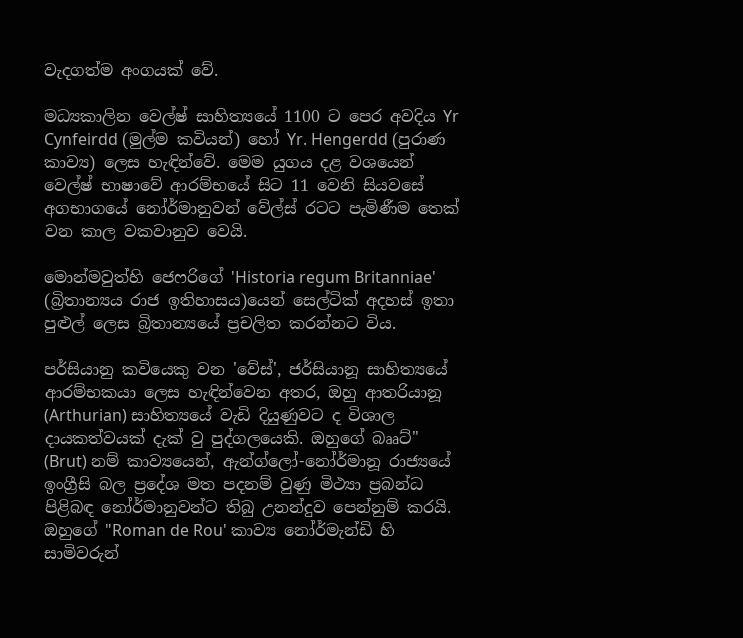වැදගත්ම අංගයක් වේ.

මධ්‍යකාලින වෙල්ෂ් සාහිත්‍යයේ 1100 ට පෙර අවදිය Yr Cynfeirdd (මුල්ම කවියන්) හෝ Yr. Hengerdd (පුරාණ කාව්‍ය) ලෙස හැඳින්වේ. මෙම යුගය දළ වශයෙන් වෙල්ෂ් භාෂාවේ ආරම්භයේ සිට 11 වෙනි සියවසේ අගභාගයේ නෝර්මානුවන් වේල්ස් රටට පැමිණීම තෙක් වන කාල වකවානුව වෙයි.

මොන්මවුත්හි ජෙෆරිගේ 'Historia regum Britanniae' (බ්‍රිතාන්‍යය රාජ ඉතිහාසය)යෙන් සෙල්ටික් අදහස් ඉතා පුළුල් ලෙස බ්‍රිතාන්‍යයේ ප්‍රචලිත කරන්නට විය.

පර්සියානු කවියෙකු වන 'වේස්', ජර්සියානූ සාහිත්‍යයේ ආරම්භකයා ලෙස හැඳින්වෙන අතර, ඔහු ආතරියානූ (Arthurian) සාහිත්‍යයේ වැඩි දියුණුවට ද විශාල දායකත්වයක් දැක් වු පුද්ගලයෙකි. ඔහුගේ බෲට්" (Brut) නම් කාව්‍යයෙන්, ඇන්ග්ලෝ-නෝර්මානූ රාජ්‍යයේ ඉංග්‍රීසි බල ප්‍රදේශ මත පදනම් වුණු මිථ්‍යා ප්‍රබන්ධ පිළිබඳ නෝර්මානුවන්ට තිබු උනන්දුව පෙන්නුම් කරයි. ඔහුගේ "Roman de Rou' කාව්‍ය නෝර්මැන්ඩි හි සාමිවරුන්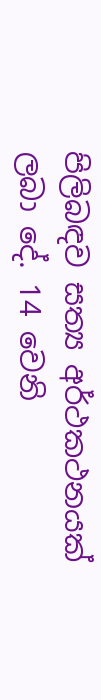පිලිබඳව සත්‍ය අර්ථකථනයක් ලබා දේ. 14 වෙනි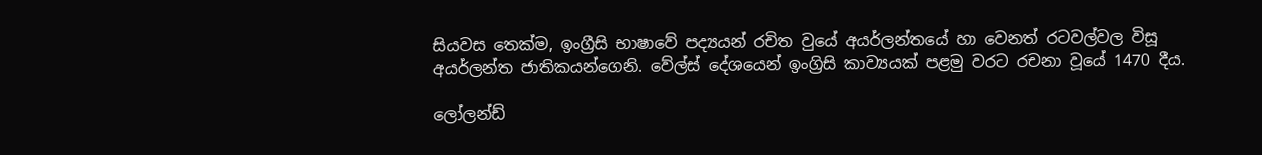සියවස තෙක්ම, ඉංග්‍රීසි භාෂාවේ පද්‍යයන් රචිත වුයේ අයර්ලන්තයේ හා වෙනත් රටවල්වල විසූ අයර්ලන්ත ජාතිකයන්ගෙනි. වේල්ස් දේශයෙන් ඉංග්‍රිසි කාව්‍යයක් පළමු වරට රචනා වූයේ 1470 දීය.

ලෝලන්ඩ්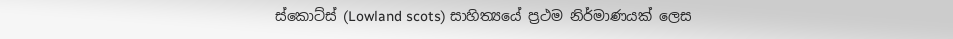ස්කොට්ස් (Lowland scots) සාහිත්‍යයේ ප්‍රථම නිර්මාණයක් ලෙස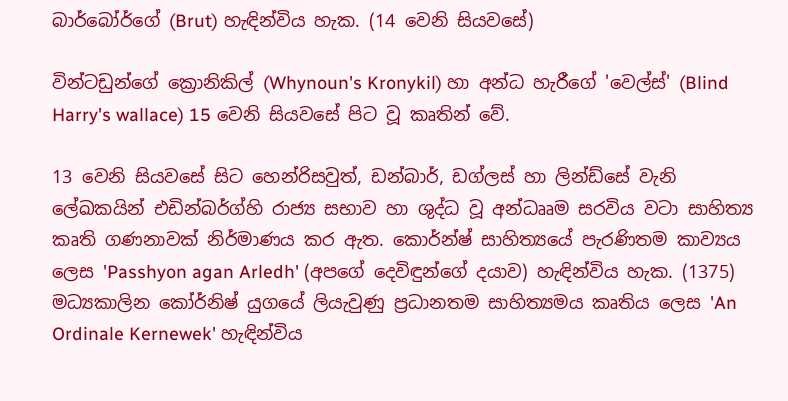බාර්බෝර්ගේ (Brut) හැඳින්විය හැක. (14 වෙනි සියවසේ)

වින්ටඩුන්ගේ ක්‍රොනිකිල් (Whynoun's Kronykil) හා අන්ධ හැරීගේ 'වෙල්ස්' (Blind Harry's wallace) 15 වෙනි සියවසේ පිට වූ කෘතින් වේ.

13 වෙනි සියවසේ සිට හෙන්රිසවුත්, ඩන්බාර්, ඩග්ලස් හා ලින්ඩ්සේ වැනි ලේඛකයින් එඩින්බර්ග්හි රාජ්‍ය සභාව හා ශුද්ධ වූ අන්ධෲම සරවිය වටා සාහිත්‍ය කෘති ගණනාවක් නිර්මාණය කර ඇත. කොර්න්ෂ් සාහිත්‍යයේ පැරණිතම කාව්‍යය ලෙස 'Passhyon agan Arledh' (අපගේ දෙවිඳුන්ගේ දයාව) හැඳින්විය හැක. (1375) මධ්‍යකාලින කෝර්නිෂ් යුගයේ ලියැවුණු ප්‍රධානතම සාහිත්‍යමය කෘතිය ලෙස 'An Ordinale Kernewek' හැඳින්විය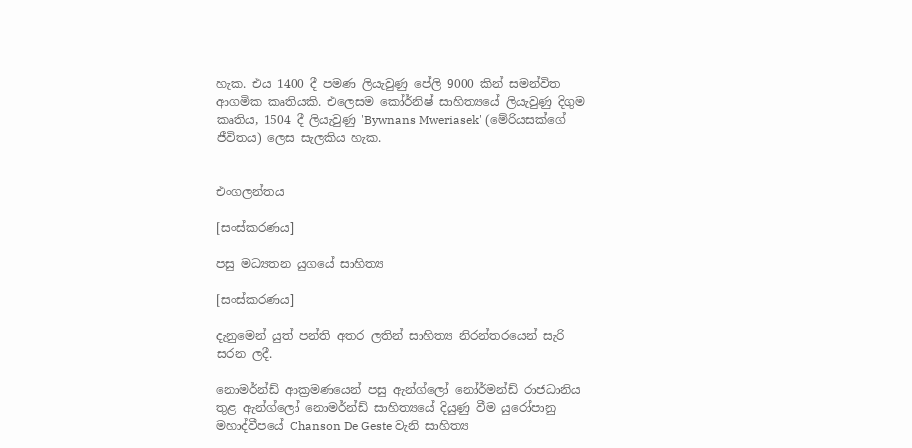හැක. එය 1400 දී පමණ ලියැවුණු පේලි 9000 කින් සමන්විත ආගමික කෘතියකි. එලෙසම කෝර්නිෂ් සාහිත්‍යයේ ලියැවුණු දිගුම කෘතිය, 1504 දී ලියැවුණු 'Bywnans Mweriasek' (මේරියසක්ගේ ජීවිතය) ලෙස සැලකිය හැක.


එංගලන්තය

[සංස්කරණය]

පසු මධ්‍යතන යුගයේ සාහිත්‍ය

[සංස්කරණය]

දැනුමෙන් යුත් පන්ති අතර ලතින් සාහිත්‍ය නිරන්තරයෙන් සැරි සරන ලදී.

නොමර්න්ඩ් ආක්‍රමණයෙන් පසු ඇන්ග්ලෝ නෝර්මන්ඩ් රාජධානිය තුළ ඇන්ග්ලෝ නොමර්න්ඩ් සාහිත්‍යයේ දියුණු වීම යුරෝපානු මහාද්වීපයේ Chanson De Geste වැනි සාහිත්‍ය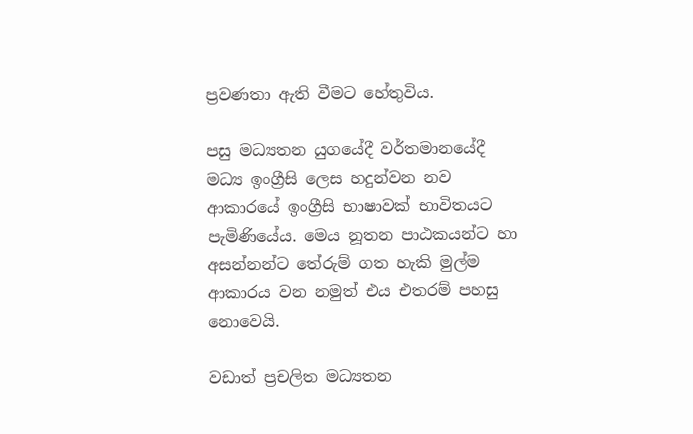ප්‍රවණතා ඇති වීමට හේතුවිය.

පසු මධ්‍යතන යුගයේදී වර්තමානයේදී මධ්‍ය ඉංග්‍රීසි ලෙස හදුන්වන නව ආකාරයේ ඉංග්‍රීසි භාෂාවක් භාවිතයට පැමිණියේය. මෙය නූතන පාඨකයන්ට හා අසන්නන්ට තේරුම් ගත හැකි මුල්ම ආකාරය වන නමුත් එය එතරම් පහසු නොවෙයි.

වඩාත් ප්‍රචලිත මධ්‍යතන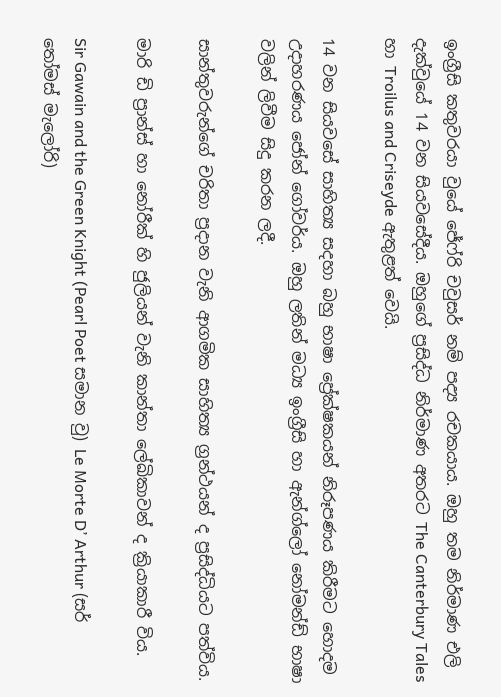ඉංග්‍රීසි කතුවරයා වුයේ ජේෆ්රි චවුසර් නම් පද්‍ය රචකයාය. ඔහු තම නිර්මාණ එලි දැක්වුයේ 14 වන සියවසේදීය. ඔහුගේ ප්‍රසිද්ධ නිර්මාණ අතරට The Canterbury Tales හා Troilus and Criseyde ඇතුළත් වෙයි.

14 වන සියවසේ සාහිත්‍ය සදහා බහු භාෂා ප්‍රේක්ෂකයන් නිරූපණය කිරීමට හොදම උදාහරණය ජෝන් ගෝවර්ය. ඔහු ලතින් මධ්‍ය ඉංග්‍රීසි හා ඇන්ග්ලෝ නෝමන්ඩ් භාෂා වලින් ලිවීම සිදු කරන ලදී.

සාන්තුවරුන්ගේ චරිතා ප්‍රදාන වැනි ආගමික සාහිත්‍ය ග්‍රන්ථයන් ද ප්‍රසිද්ධියට පත්විය.

මාරි ඩි ප්‍රාන්ස් හා නෝරීක් හි ජුලියන් වැනි කාන්තා ලේඛිකාවන් ද ක්‍රියාකාරී විය.

Sir Gawain and the Green Knight (Pearl Poet සමාන වු) Le Morte D’ Arthur (සර් තෝමස් මැලෝරි)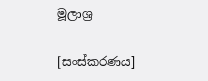මූලාශ්‍ර

[සංස්කරණය]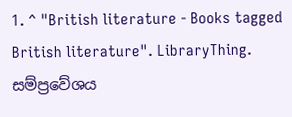1. ^ "British literature - Books tagged British literature". LibraryThing. සම්ප්‍රවේශය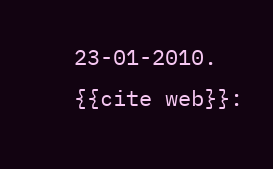23-01-2010. {{cite web}}: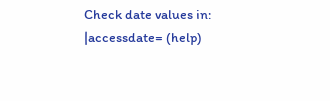Check date values in: |accessdate= (help)